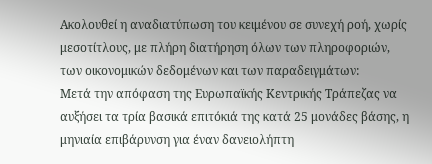Ακολουθεί η αναδιατύπωση του κειμένου σε συνεχή ροή, χωρίς μεσοτίτλους, με πλήρη διατήρηση όλων των πληροφοριών, των οικονομικών δεδομένων και των παραδειγμάτων:
Μετά την απόφαση της Ευρωπαϊκής Κεντρικής Τράπεζας να αυξήσει τα τρία βασικά επιτόκιά της κατά 25 μονάδες βάσης, η μηνιαία επιβάρυνση για έναν δανειολήπτη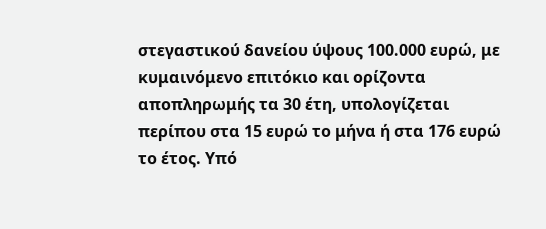στεγαστικού δανείου ύψους 100.000 ευρώ, με κυμαινόμενο επιτόκιο και ορίζοντα αποπληρωμής τα 30 έτη, υπολογίζεται περίπου στα 15 ευρώ το μήνα ή στα 176 ευρώ το έτος. Υπό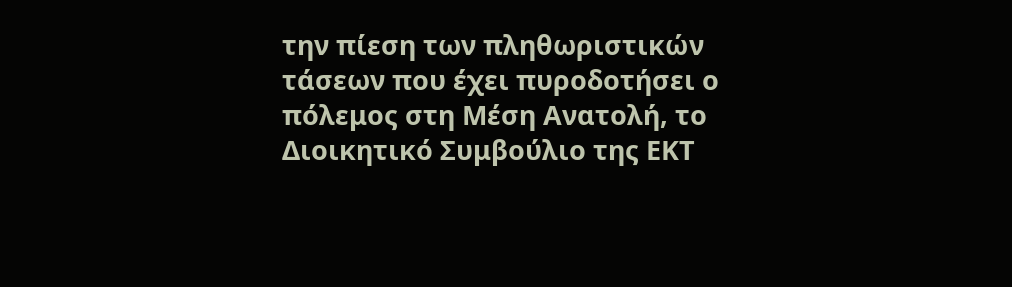την πίεση των πληθωριστικών τάσεων που έχει πυροδοτήσει ο πόλεμος στη Μέση Ανατολή, το Διοικητικό Συμβούλιο της ΕΚΤ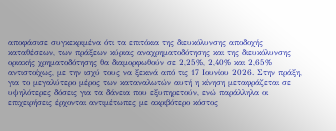αποφάσισε συγκεκριμένα ότι τα επιτόκια της διευκόλυνσης αποδοχής καταθέσεων, των πράξεων κύριας αναχρηματοδότησης και της διευκόλυνσης οριακής χρηματοδότησης θα διαμορφωθούν σε 2,25%, 2,40% και 2,65% αντιστοίχως, με την ισχύ τους να ξεκινά από τις 17 Ιουνίου 2026. Στην πράξη, για το μεγαλύτερο μέρος των καταναλωτών αυτή η κίνηση μεταφράζεται σε υψηλότερες δόσεις για τα δάνεια που εξυπηρετούν, ενώ παράλληλα οι επιχειρήσεις έρχονται αντιμέτωπες με ακριβότερο κόστος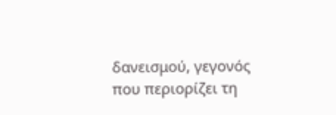δανεισμού, γεγονός που περιορίζει τη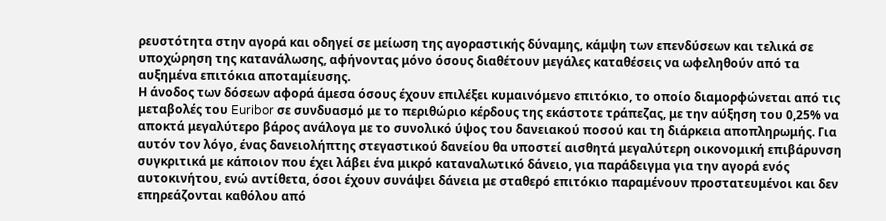ρευστότητα στην αγορά και οδηγεί σε μείωση της αγοραστικής δύναμης, κάμψη των επενδύσεων και τελικά σε υποχώρηση της κατανάλωσης, αφήνοντας μόνο όσους διαθέτουν μεγάλες καταθέσεις να ωφεληθούν από τα αυξημένα επιτόκια αποταμίευσης.
Η άνοδος των δόσεων αφορά άμεσα όσους έχουν επιλέξει κυμαινόμενο επιτόκιο, το οποίο διαμορφώνεται από τις μεταβολές του Euribor σε συνδυασμό με το περιθώριο κέρδους της εκάστοτε τράπεζας, με την αύξηση του 0,25% να αποκτά μεγαλύτερο βάρος ανάλογα με το συνολικό ύψος του δανειακού ποσού και τη διάρκεια αποπληρωμής. Για αυτόν τον λόγο, ένας δανειολήπτης στεγαστικού δανείου θα υποστεί αισθητά μεγαλύτερη οικονομική επιβάρυνση συγκριτικά με κάποιον που έχει λάβει ένα μικρό καταναλωτικό δάνειο, για παράδειγμα για την αγορά ενός αυτοκινήτου, ενώ αντίθετα, όσοι έχουν συνάψει δάνεια με σταθερό επιτόκιο παραμένουν προστατευμένοι και δεν επηρεάζονται καθόλου από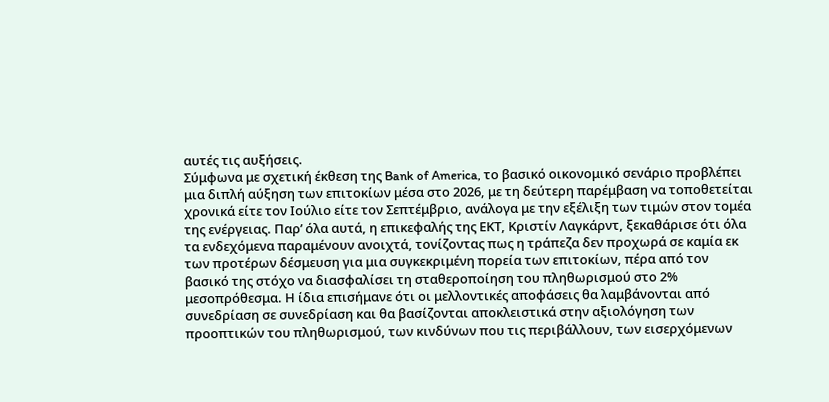αυτές τις αυξήσεις.
Σύμφωνα με σχετική έκθεση της Bank of America, το βασικό οικονομικό σενάριο προβλέπει μια διπλή αύξηση των επιτοκίων μέσα στο 2026, με τη δεύτερη παρέμβαση να τοποθετείται χρονικά είτε τον Ιούλιο είτε τον Σεπτέμβριο, ανάλογα με την εξέλιξη των τιμών στον τομέα της ενέργειας. Παρ’ όλα αυτά, η επικεφαλής της ΕΚΤ, Κριστίν Λαγκάρντ, ξεκαθάρισε ότι όλα τα ενδεχόμενα παραμένουν ανοιχτά, τονίζοντας πως η τράπεζα δεν προχωρά σε καμία εκ των προτέρων δέσμευση για μια συγκεκριμένη πορεία των επιτοκίων, πέρα από τον βασικό της στόχο να διασφαλίσει τη σταθεροποίηση του πληθωρισμού στο 2% μεσοπρόθεσμα. Η ίδια επισήμανε ότι οι μελλοντικές αποφάσεις θα λαμβάνονται από συνεδρίαση σε συνεδρίαση και θα βασίζονται αποκλειστικά στην αξιολόγηση των προοπτικών του πληθωρισμού, των κινδύνων που τις περιβάλλουν, των εισερχόμενων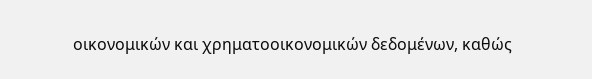οικονομικών και χρηματοοικονομικών δεδομένων, καθώς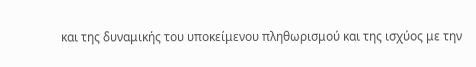και της δυναμικής του υποκείμενου πληθωρισμού και της ισχύος με την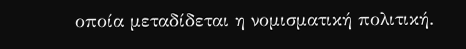οποία μεταδίδεται η νομισματική πολιτική.